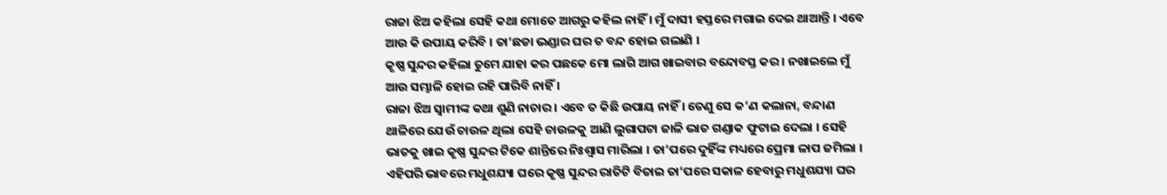ରାଜା ଝିଅ କହିଲା ସେହି କଥା ମୋତେ ଆଗରୁ କହିଲ ନାହିଁ । ମୁଁ ଦାସୀ ହସ୍ତରେ ମଗାଇ ଦେଇ ଥାଆନ୍ତି । ଏବେ ଆଉ କି ଉପାୟ କରିବି । ତା’ଛଡା ଭଣ୍ଡାର ଘର ତ ବନ୍ଦ ହୋଇ ଗଲାଣି ।
କୃଷ୍ଣ ସୁନ୍ଦର କହିଲା ତୁମେ ଯାହା କର ପଛକେ ମୋ ଲାଗି ଆଗ ଖାଇବାର ବନ୍ଦୋବସ୍ତ କର । ନଖାଇଲେ ମୁଁ ଆଉ ସମ୍ଭାଳି ହୋଇ ରହି ପାରିବି ନାହିଁ ।
ରାଜା ଝିଅ ସ୍ୱାମୀଙ୍କ କଥା ଶୁଣି ନାଚାର । ଏବେ ତ କିଛି ଉପାୟ ନାହିଁ । ତେଣୁ ସେ କ’ଣ କଲାନା, ବନ୍ଦାଣ ଥାଳିରେ ଯେଉଁ ଚାଉଳ ଥିଲା ସେହି ଚାଉଳକୁ ଆଣି ଲୁଗାପଟା ଜାଳି ଭାତ ଗଣ୍ଡାକ ଫୁଟାଇ ଦେଲା । ସେହି ଭାତକୁ ଖାଇ କୃଷ୍ଣ ସୁନ୍ଦର ଟିକେ ଶାନ୍ତିରେ ନିଃଶ୍ୱାସ ମାରିଲା । ତା’ପରେ ଦୁହିଁଙ୍କ ମଧ୍ୟରେ ପ୍ରେମା ଳାପ ଜମିଲା ।
ଏହିପରି ଭାବରେ ମଧୁଶଯ୍ୟା ଘରେ କୃଷ୍ଣ ସୁନ୍ଦର ରାତିଟି ବିତାଇ ତା’ପରେ ସକାଳ ହେବାରୁ ମଧୁଶଯ୍ୟା ଘର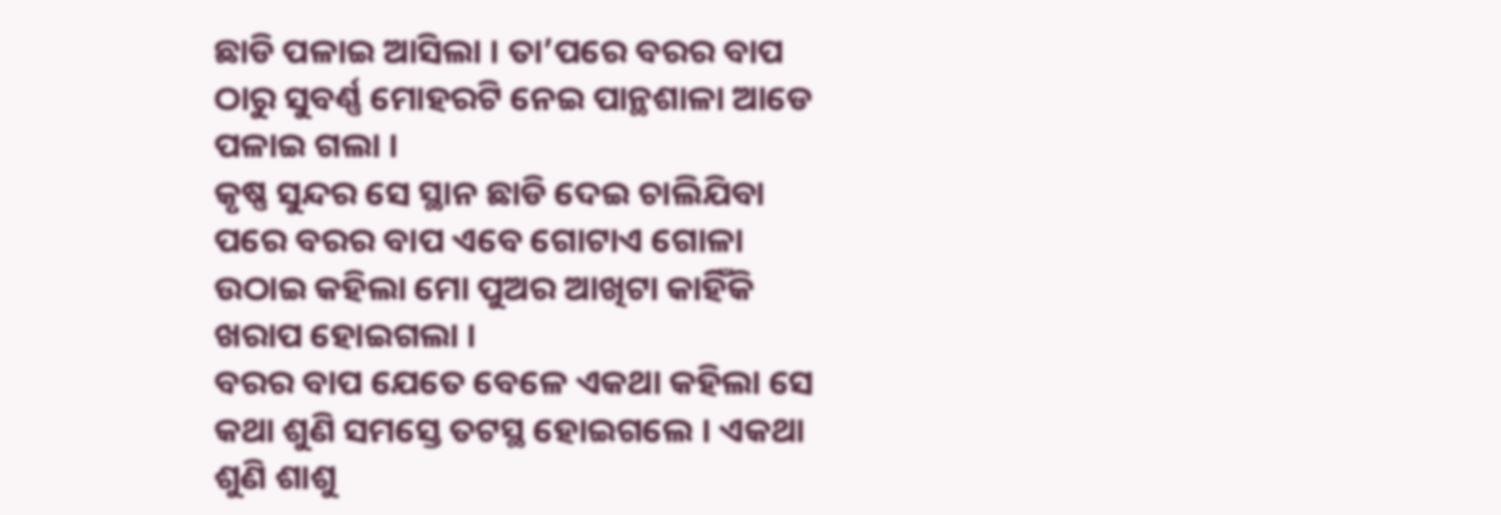ଛାଡି ପଳାଇ ଆସିଲା । ତା’ପରେ ବରର ବାପ ଠାରୁ ସୁବର୍ଣ୍ଣ ମୋହରଟି ନେଇ ପାନ୍ଥଶାଳା ଆଡେ ପଳାଇ ଗଲା ।
କୃଷ୍ଣ ସୁନ୍ଦର ସେ ସ୍ଥାନ ଛାଡି ଦେଇ ଚାଲିଯିବା ପରେ ବରର ବାପ ଏବେ ଗୋଟାଏ ଗୋଳା ଉଠାଇ କହିଲା ମୋ ପୁଅର ଆଖିଟା କାହିଁକି ଖରାପ ହୋଇଗଲା ।
ବରର ବାପ ଯେତେ ବେଳେ ଏକଥା କହିଲା ସେ କଥା ଶୁଣି ସମସ୍ତେ ତଟସ୍ଥ ହୋଇଗଲେ । ଏକଥା ଶୁଣି ଶାଶୁ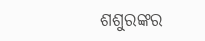ଶଶୁରଙ୍କର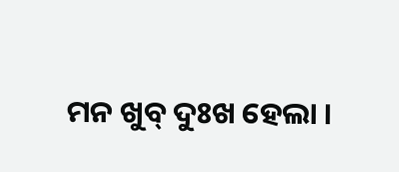ମନ ଖୁବ୍ ଦୁଃଖ ହେଲା ।